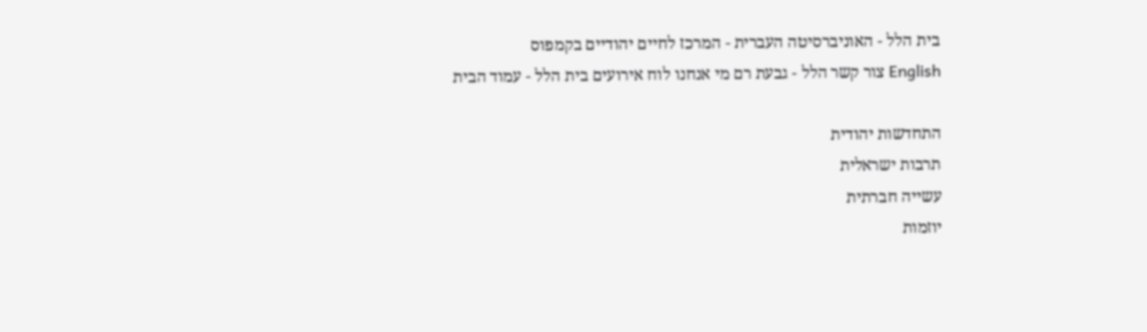בית הלל - האוניברסיטה העברית - המרכז לחיים יהודיים בקמפוס
English צור קשר הלל - גבעת רם מי אנחנו לוח אירועים בית הלל - עמוד הבית

התחדשות יהודית
תרבות ישראלית
עשייה חברתית
יוזמות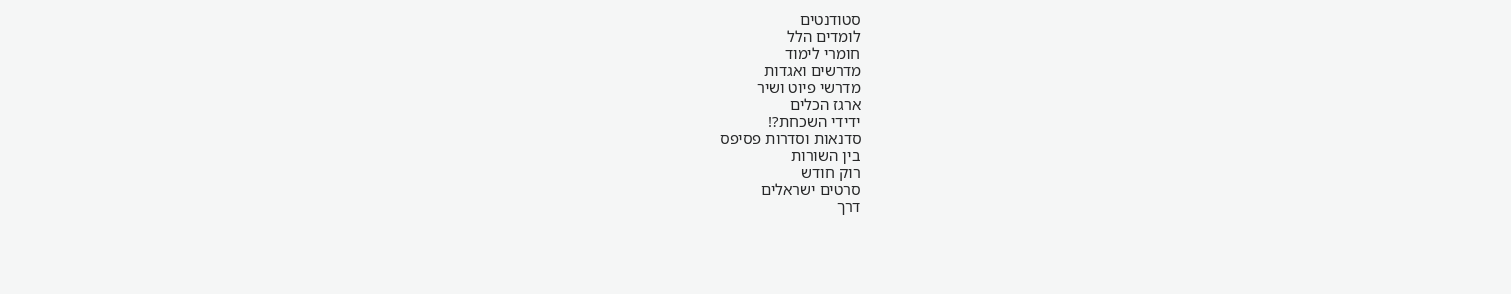סטודנטים
לומדים הלל
חומרי לימוד
מדרשים ואגדות
מדרשי פיוט ושיר
ארגז הכלים
ידידי השכחת?!
סדנאות וסדרות פסיפס
בין השורות
רוק חודש
סרטים ישראלים
דרך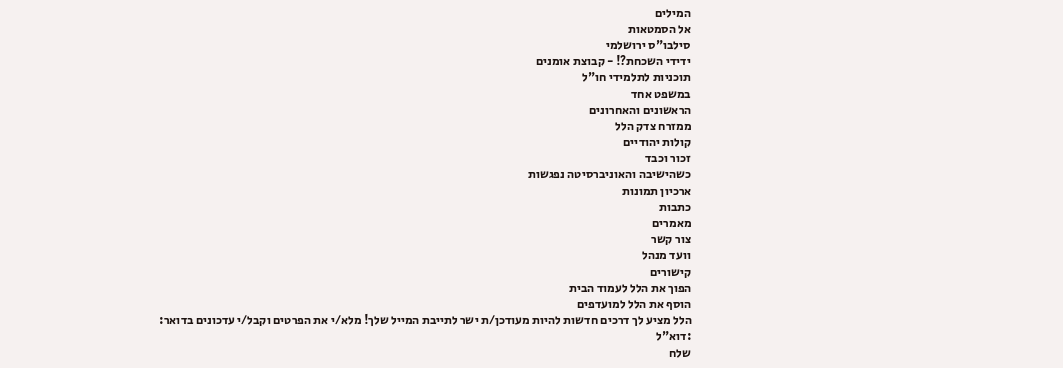המילים
אל הסמטאות
סילבו"ס ירושלמי
ידידי השכחת?! - קבוצת אומנים
תוכניות לתלמידי חו"ל
במשפט אחד
הראשונים והאחרונים
ממזרח צדק הלל
קולות יהודיים
זכור וכבד
כשהישיבה והאוניברסיטה נפגשות
ארכיון תמונות
כתבות
מאמרים
צור קשר
וועד מנהל
קישורים
הפוך את הלל לעמוד הבית
הוסף את הלל למועדפים
הלל מציע לך דרכים חדשות להיות מעודכן/ת ישר לתייבת המייל שלך! מלא/י את הפרטים וקבל/י עדכונים בדואר:
:דוא"ל
שלח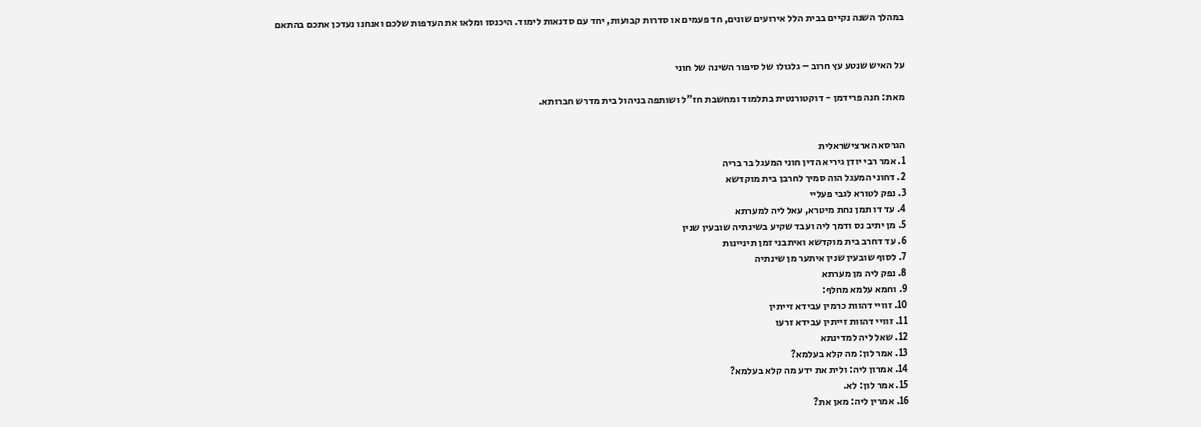במהלך השנה נקיים בבית הלל אירועים שונים, חד פעמים או סדרות קבועות, יחד עם סדנאות לימוד. היכנסו ומלאו את העדפות שלכם ואנחנו נעדכן אתכם בהתאם


על האיש שנטע עץ חרוב – גלגולו של סיפור השינה של חוני

מאת: חנה פרידמן - דוקטורנטית בתלמוד ומחשבת חז"ל ושותפה בניהול בית מדרש חברותא.


הגרסא הארצישראלית
1. אמר רבי יודן גיריא הדין חוני המעגל בר בריה
2. דחוני המעגל הוה סמיך לחרבן בית מוקדשא
3. נפק לטורא לגבי פעליי
4. עד דו תמן נחת מיטרא, עאל ליה למערתא
5. מן יתיב נס ודמך ליה ועבד שקיע בשינתיה שובעין שנין
6. עד דחרב בית מוקדשא ואיתבני זמן תיניינות
7. לסוף שובעין שנין איתער מן שינתיה
8. נפק ליה מן מערתא
9. וחמא עלמא מחלף:
10. זוויי דהוות כרמין עבידא זייתין
11. זוויי דהוות זייתין עבידא זרעו
12. שאל ליה למדינתא
13. אמר לון: מה קלא בעלמא?
14. אמרון ליה: ולית את ידע מה קלא בעלמא?
15. אמר לון: לא.
16. אמרין ליה: מאן את?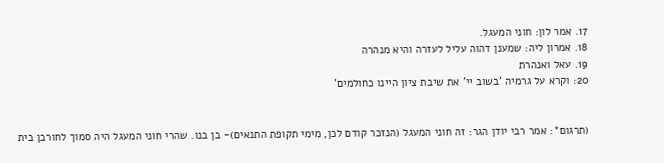17. אמר לון: חוני המעגל.
18. אמרון ליה: שמענן דהוה עליל לעזרה והיא מנהרה
19. עאל ואנהרת
20: וקרא על גרמיה 'בשוב יי' את שיבת ציון היינו כחולמים'


(תרגום*: אמר רבי יודן הגר: זה חוני המעגל (הנזכר קודם לכן, מימי תקופת התנאים)- בן בנו. שהרי חוני המעגל היה סמוך לחורבן בית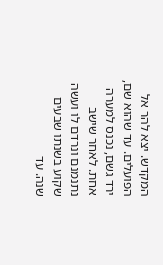המקדש. יצא להר אל הפועלים. עד שהוא שם, ירד גשם, נכנס למערה אחת. לאחר שישב נתנמנם ונרדם לו ועשה שקוע בשנתו שבעים שנה. עד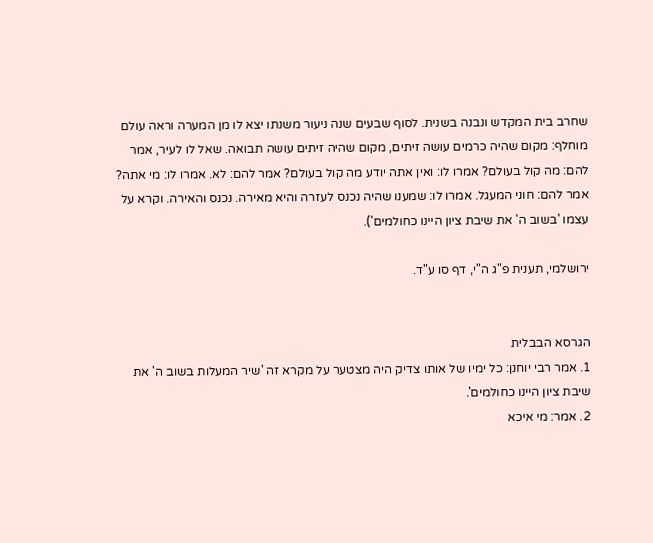שחרב בית המקדש ונבנה בשנית. לסוף שבעים שנה ניעור משנתו יצא לו מן המערה וראה עולם מוחלף: מקום שהיה כרמים עושה זיתים, מקום שהיה זיתים עושה תבואה. שאל לו לעיר, אמר להם: מה קול בעולם? אמרו לו: ואין אתה יודע מה קול בעולם? אמר להם: לא. אמרו לו: מי אתה? אמר להם: חוני המעגל. אמרו לו: שמענו שהיה נכנס לעזרה והיא מאירה. נכנס והאירה. וקרא על עצמו 'בשוב ה' את שיבת ציון היינו כחולמים').

ירושלמי, תענית פ"ג ה"י, דף סו ע"ד.


הגרסא הבבלית
1. אמר רבי יוחנן: כל ימיו של אותו צדיק היה מצטער על מקרא זה 'שיר המעלות בשוב ה' את שיבת ציון היינו כחולמים'.
2. אמר: מי איכא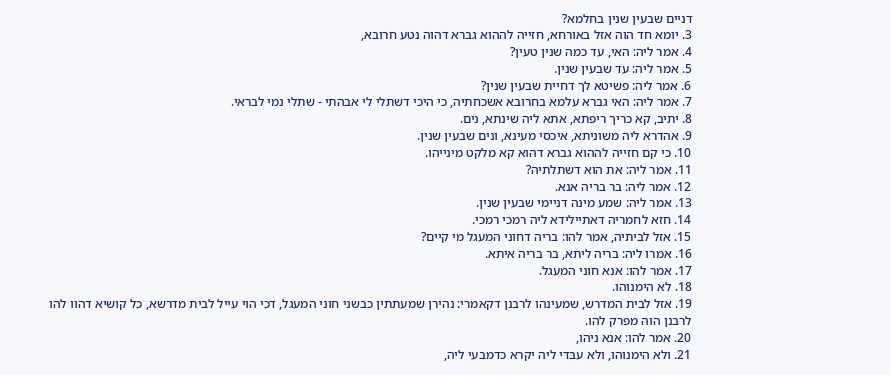דניים שבעין שנין בחלמא?
3. יומא חד הוה אזל באורחא, חזייה לההוא גברא דהוה נטע חרובא,
4. אמר ליה: האי, עד כמה שנין טעין?
5. אמר ליה: עד שבעין שנין.
6. אמר ליה: פשיטא לך דחיית שבעין שנין?
7. אמר ליה: האי גברא עלמא בחרובא אשכחתיה, כי היכי דשתלי לי אבהתי - שתלי נמי לבראי.
8. יתיב, קא כריך ריפתא, אתא ליה שינתא, נים.
9. אהדרא ליה משוניתא, איכסי מעינא, ונים שבעין שנין.
10. כי קם חזייה לההוא גברא דהוא קא מלקט מינייהו.
11. אמר ליה: את הוא דשתלתיה?
12. אמר ליה: בר בריה אנא.
13. אמר ליה: שמע מינה דניימי שבעין שנין.
14. חזא לחמריה דאתיילידא ליה רמכי רמכי.
15. אזל לביתיה, אמר להו: בריה דחוני המעגל מי קיים?
16. אמרו ליה: בריה ליתא, בר בריה איתא.
17. אמר להו: אנא חוני המעגל.
18. לא הימנוהו.
19. אזל לבית המדרש, שמעינהו לרבנן דקאמרי: נהירן שמעתתין כבשני חוני המעגל, דכי הוי עייל לבית מדרשא, כל קושיא דהוו להו לרבנן הוה מפרק להו.
20. אמר להו: אנא ניהו,
21. ולא הימנוהו, ולא עבדי ליה יקרא כדמבעי ליה,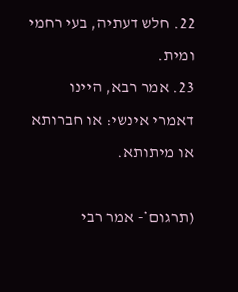22. חלש דעתיה, בעי רחמי ומית.
23. אמר רבא, היינו דאמרי אינשי: או חברותא או מיתותא.

(תרגום*- אמר רבי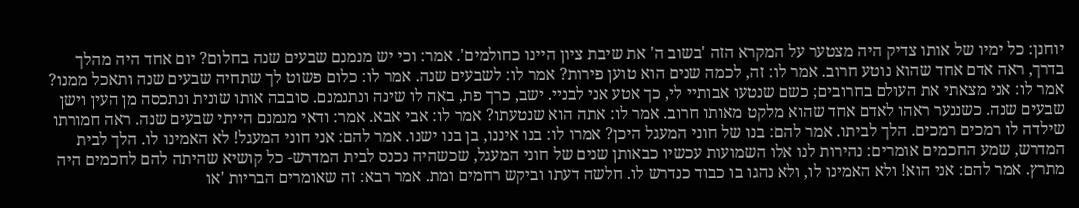יוחנן: כל ימיו של אותו צדיק היה מצטער על המקרא הזה 'בשוב ה' את שיבת ציון היינו כחולמים'. אמר: וכי יש מנמנם שבעים שנה בחלום? יום אחד היה מהלך בדרך, ראה אדם אחד שהוא נוטע חרוב. אמר לו: זה, לכמה שנים הוא טוען פירות? אמר לו: לשבעים שנה. אמר לו: כלום פשוט לך שתחיה שבעים שנה ותאכל ממנו? אמר לו: אני מצאתי את העולם בחרובים; כשם שנטעו אבותיי לי, כך אטע אני לבניי. ישב, כרך פת, באה לו שינה ונתנמנם. סובבה אותו שונית ונתכסה מן העין וישן שבעים שנה. כשננער ראהו לאדם אחד שהוא מלקט מאותו חרוב. אמר לו: אתה הוא שנטעתו? אמר לו: אבי אבא. אמר: ודאי מנמנם הייתי שבעים שנה. ראה חמורתו שילדה לו רמכים רמכים. הלך לביתו. אמר להם: בנו של חוני המעגל היכן? אמרו לו: בנו איננו, בן בנו ישנו. אמר להם: אני חוני המעגל! לא האמינו לו. הלך לבית המדרש, שמע החכמים אומרים: נהירות לנו אלו השמועות עכשיו כבאותן שנים של חוני המעגל, שכשהיה נכנס לבית המדרש- כל קושיא שהיתה להם לחכמים היה מתרץ. אמר להם: אני הוא! ולא האמינו לו, ולא נהגו בו כבוד כנדרש לו. חלשה דעתו וביקש רחמים ומת. אמר רבא: זה שאומרים הבריות 'או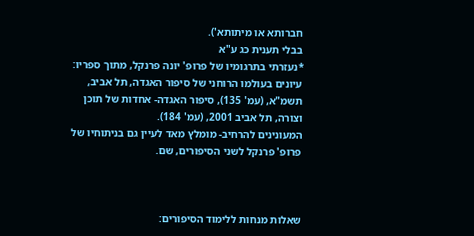חברותא או מיתותא').
בבלי תענית כג ע"א
*נעזרתי בתרגומיו של פרופ' יונה פרנקל, מתוך ספריו: עיונים בעולמו הרוחני של סיפור האגדה, תל אביב, תשמ"א, (עמ' 135), סיפור האגדה- אחדות של תוכן וצורה, תל אביב 2001, (עמ' 184).
המעונינים להרחיב- מומלץ מאד לעיין גם בניתוחיו של פרופ' פרנקל לשני הסיפורים, שם.



שאלות מנחות ללימוד הסיפורים: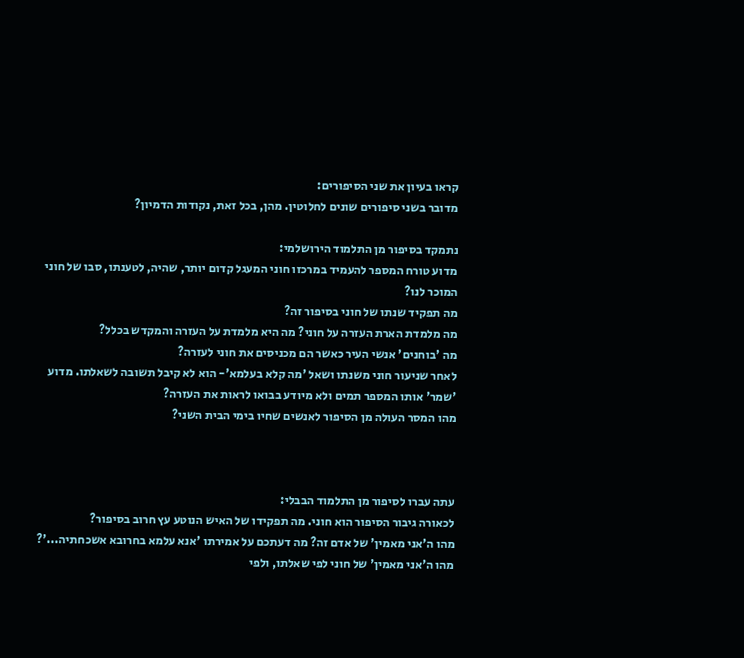קראו בעיון את שני הסיפורים:
מדובר בשני סיפורים שונים לחלוטין. מהן, בכל זאת, נקודות הדמיון?

נתמקד בסיפור מן התלמוד הירושלמי:
מדוע טורח המספר להעמיד במרכזו חוני המעגל קדום יותר, שהיה, לטענתו, סבו של חוני המוכר לנו?
מה תפקיד שנתו של חוני בסיפור זה?
מה מלמדת הארת העזרה על חוני? מה היא מלמדת על העזרה והמקדש בכלל?
מה 'בוחנים' אנשי העיר כאשר הם מכניסים את חוני לעזרה?
לאחר שניעור חוני משנתו ושאל 'מה קלא בעלמא'- הוא לא קיבל תשובה לשאלתו. מדוע 'שמר' אותו המספר תמים ולא מיודע בבואו לראות את העזרה?
מהו המסר העולה מן הסיפור לאנשים שחיו בימי הבית השני?



עתה עברו לסיפור מן התלמוד הבבלי:
לכאורה גיבור הסיפור הוא חוני. מה תפקידו של האיש הנוטע עץ חרוב בסיפור?
מהו ה'אני מאמין' של אדם זה? מה דעתכם על אמירתו 'אנא עלמא בחרובא אשכחתיה...'?
מהו ה'אני מאמין' של חוני לפי שאלתו, ולפי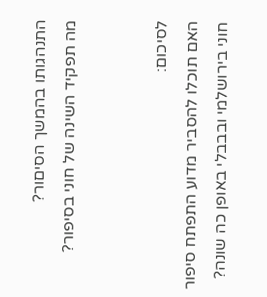התנהגותו בהמשך הסיםור?
מה תפקיד השינה של חוני בסיפור?


לסיכום:
האם תוכלו להסביר מדוע התפתח סיפור חוני בירושלמי ובבבלי באופן כה שונה?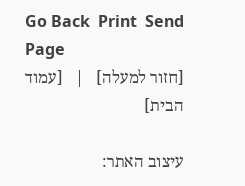Go Back  Print  Send Page
[חזור למעלה]   |   [עמוד הבית]

עיצוב האתר: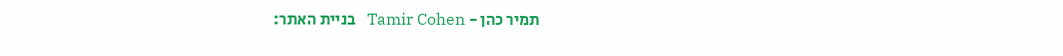תמיר כהן - Tamir Cohen   בניית האתר: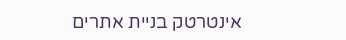אינטרטק בניית אתרים